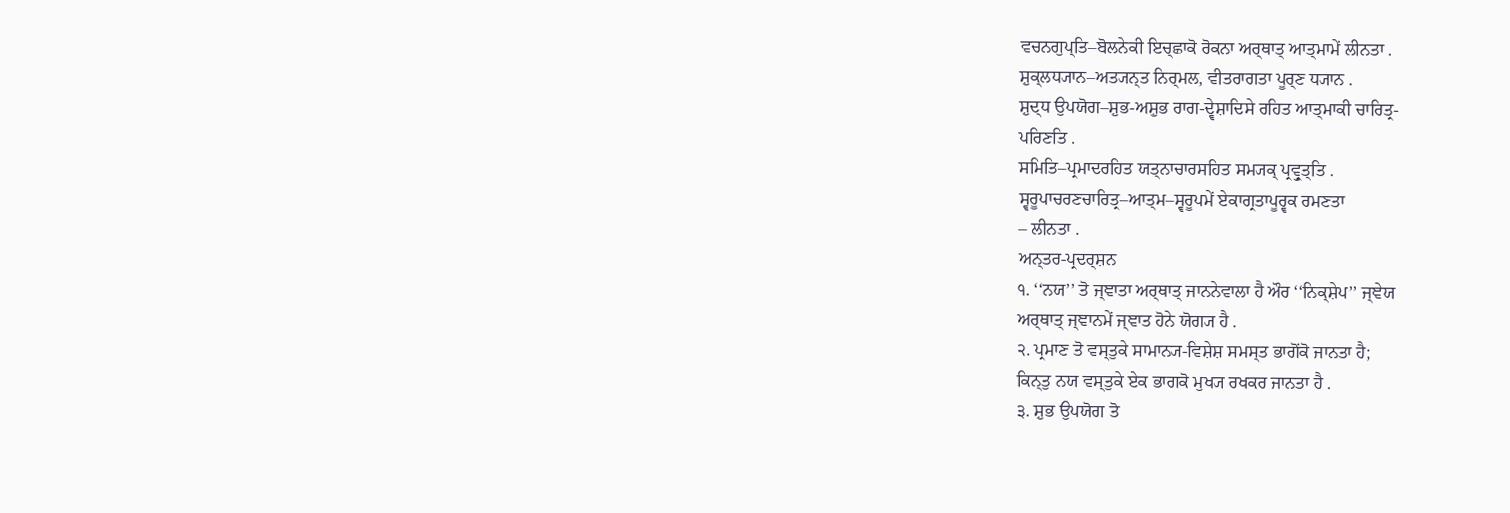ਵਚਨਗੁਪ੍ਤਿ–ਬੋਲਨੇਕੀ ਇਚ੍ਛਾਕੋ ਰੋਕਨਾ ਅਰ੍ਥਾਤ੍ ਆਤ੍ਮਾਮੇਂ ਲੀਨਤਾ .
ਸ਼ੁਕ੍ਲਧ੍ਯਾਨ–ਅਤ੍ਯਨ੍ਤ ਨਿਰ੍ਮਲ, ਵੀਤਰਾਗਤਾ ਪੂਰ੍ਣ ਧ੍ਯਾਨ .
ਸ਼ੁਦ੍ਧ ਉਪਯੋਗ–ਸ਼ੁਭ-ਅਸ਼ੁਭ ਰਾਗ-ਦ੍ਵੇਸ਼ਾਦਿਸੇ ਰਹਿਤ ਆਤ੍ਮਾਕੀ ਚਾਰਿਤ੍ਰ-
ਪਰਿਣਤਿ .
ਸਮਿਤਿ–ਪ੍ਰਮਾਦਰਹਿਤ ਯਤ੍ਨਾਚਾਰਸਹਿਤ ਸਮ੍ਯਕ੍ ਪ੍ਰਵ੍ਰੁਤ੍ਤਿ .
ਸ੍ਵਰੂਪਾਚਰਣਚਾਰਿਤ੍ਰ–ਆਤ੍ਮ–ਸ੍ਵਰੂਪਮੇਂ ਏਕਾਗ੍ਰਤਾਪੂਰ੍ਵਕ ਰਮਣਤਾ
– ਲੀਨਤਾ .
ਅਨ੍ਤਰ-ਪ੍ਰਦਰ੍ਸ਼ਨ
੧. ‘‘ਨਯ’’ ਤੋ ਜ੍ਞਾਤਾ ਅਰ੍ਥਾਤ੍ ਜਾਨਨੇਵਾਲਾ ਹੈ ਔਰ ‘‘ਨਿਕ੍ਸ਼ੇਪ’’ ਜ੍ਞੇਯ
ਅਰ੍ਥਾਤ੍ ਜ੍ਞਾਨਮੇਂ ਜ੍ਞਾਤ ਹੋਨੇ ਯੋਗ੍ਯ ਹੈ .
੨. ਪ੍ਰਮਾਣ ਤੋ ਵਸ੍ਤੁਕੇ ਸਾਮਾਨ੍ਯ-ਵਿਸ਼ੇਸ਼ ਸਮਸ੍ਤ ਭਾਗੋਂਕੋ ਜਾਨਤਾ ਹੈ;
ਕਿਨ੍ਤੁ ਨਯ ਵਸ੍ਤੁਕੇ ਏਕ ਭਾਗਕੋ ਮੁਖ੍ਯ ਰਖਕਰ ਜਾਨਤਾ ਹੈ .
੩. ਸ਼ੁਭ ਉਪਯੋਗ ਤੋ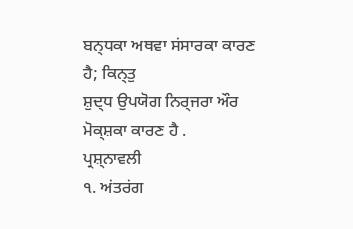ਬਨ੍ਧਕਾ ਅਥਵਾ ਸਂਸਾਰਕਾ ਕਾਰਣ ਹੈ; ਕਿਨ੍ਤੁ
ਸ਼ੁਦ੍ਧ ਉਪਯੋਗ ਨਿਰ੍ਜਰਾ ਔਰ ਮੋਕ੍ਸ਼ਕਾ ਕਾਰਣ ਹੈ .
ਪ੍ਰਸ਼੍ਨਾਵਲੀ
੧. ਅਂਤਰਂਗ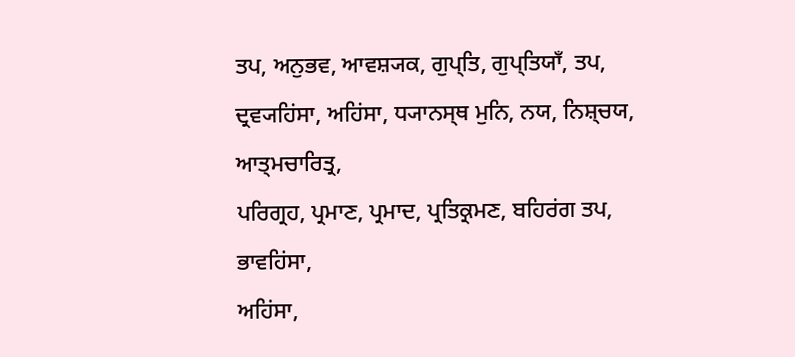ਤਪ, ਅਨੁਭਵ, ਆਵਸ਼੍ਯਕ, ਗੁਪ੍ਤਿ, ਗੁਪ੍ਤਿਯਾਁ, ਤਪ,
ਦ੍ਰਵ੍ਯਹਿਂਸਾ, ਅਹਿਂਸਾ, ਧ੍ਯਾਨਸ੍ਥ ਮੁਨਿ, ਨਯ, ਨਿਸ਼੍ਚਯ, ਆਤ੍ਮਚਾਰਿਤ੍ਰ,
ਪਰਿਗ੍ਰਹ, ਪ੍ਰਮਾਣ, ਪ੍ਰਮਾਦ, ਪ੍ਰਤਿਕ੍ਰਮਣ, ਬਹਿਰਂਗ ਤਪ, ਭਾਵਹਿਂਸਾ,
ਅਹਿਂਸਾ,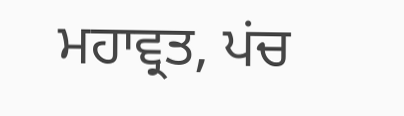ਮਹਾਵ੍ਰਤ, ਪਂਚ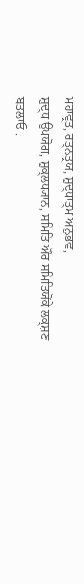ਮਹਾਵ੍ਰਤ, ਰਤ੍ਨਤ੍ਰਯ, ਸ਼ੁਦ੍ਧਾਤ੍ਮ ਅਨੁਭਵ,
ਸ਼ੁਦ੍ਧ ਉਪਯੋਗ, ਸ਼ੁਕ੍ਲਧ੍ਯਾਨ, ਸਮਿਤਿ ਔਰ ਸਮਿਤਿਯੋਂਕੇ ਲਕ੍ਸ਼ਣ
ਬਤਲਾਓ .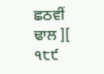ਛਠਵੀਂ ਢਾਲ ][ ੧੮੯